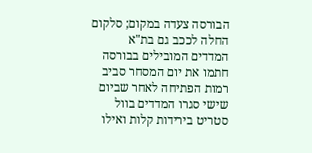הבורסה צעדה במקום; סלקום החלה לככב גם בת"א
המדדים המובילים בבורסה חתמו את יום המסחר סביב רמות הפתיחה לאחר שביום שישי סגרו המדדים בוול סטריט בירידות קלות ואילו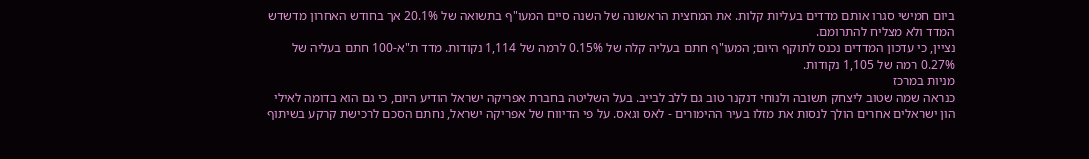ביום חמישי סגרו אותם מדדים בעליות קלות. את המחצית הראשונה של השנה סיים המעו"ף בתשואה של 20.1% אך בחודש האחרון מדשדש המדד ולא מצליח להתרומם.
נציין, כי עדכון המדדים נכנס לתוקף היום; המעו"ף חתם בעליה קלה של 0.15% לרמה של 1,114 נקודות. מדד ת"א-100 חתם בעליה של 0.27% רמה של 1,105 נקודות.
מניות במרכז
כנראה שמה שטוב ליצחק תשובה ולנוחי דנקנר טוב גם ללב לבייב. בעל השליטה בחברת אפריקה ישראל הודיע היום, כי גם הוא בדומה לאילי הון ישראלים אחרים הולך לנסות את מזלו בעיר ההימורים - לאס וגאס. על פי הדיווח של אפריקה ישראל, נחתם הסכם לרכישת קרקע בשיתוף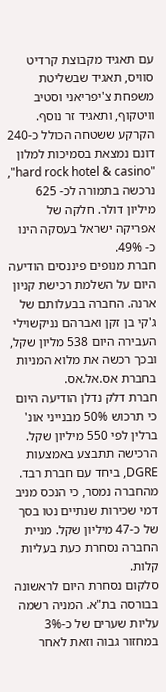עם תאגיד מקבוצת קרדיט סוויס, תאגיד שבשליטת משפחת צ'יפריאני וסטיב וויטקוף, ותאגיד זר נוסף. הקרקע ששטחה הכולל כ-240 דונם נמצאת בסמיכות למלון "hard rock hotel & casino", נרכשה בתמורה לכ- 625 מיליון דולר. חלקה של אפריקה ישראל בעסקה הינו כ- 49%.
חברת מנופים פיננסים הודיעה היום על השלמת רכישת קניון ארנה. החברה בבעלותם של ג'קי בן זקן ואברהם נניקשוילי העבירה היום 538 מליון שקל, ובכך רכשה את מלוא המניות בחברת אס.אל.אס.
חברת דלק נדלן הודיעה היום כי תרכוש 50% מבנייני אונ' ברלין לפי 550 מיליון שקל. הרכישה תתבצע באמצעות DGRE, ביחד עם חברת רבד. מהחברה נמסר, כי הנכס מניב דמי שכירות שנתיים נטו בסך של כ-47 מיליון שקל. מניית החברה נסחרת כעת בעליות קלות.
סלקום נסחרת היום לראשונה בבורסה בת"א. המניה רשמה עליות שערים של כ-3% במחזור גבוה וזאת לאחר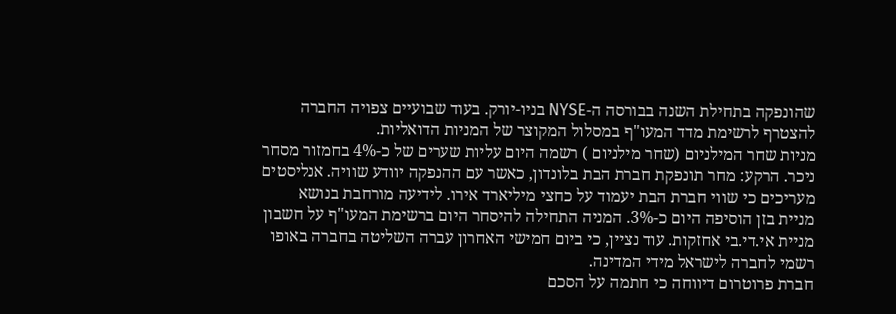שהונפקה בתחילת השנה בבורסה ה-NYSE בניו-יורק. בעוד שבועיים צפויה החברה להצטרף לרשימת מדד המעו"ף במסלול המקוצר של המניות הדואליות.
מניות שחר המילניום (שחר מילניום ) רשמה היום עליות שערים של כ-4% בחמזור מסחר ניכר. הרקע: מחר תונפקת חברת הבת בלונדון, כאשר עם ההנפקה יוודע שוויה. אנליסטים מעריכים כי שווי חברת הבת יעמוד על כחצי מיליארד אירו. לידיעה מורחבת בנושא
מניית בזן הוסיפה היום כ-3%. המניה התחילה להיסחר היום ברשימת המעו"ף על חשבון מניית אי.די.בי אחזקות. עוד נציין, כי ביום חמישי האחרון עברה השליטה בחברה באופו רשמי לחברה לישראל מידי המדינה.
חברת פרוטרום דיווחה כי חתמה על הסכם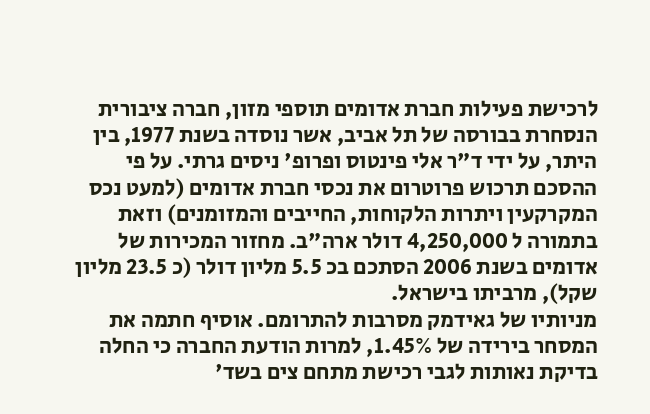לרכישת פעילות חברת אדומים תוספי מזון, חברה ציבורית הנסחרת בבורסה של תל אביב, אשר נוסדה בשנת 1977, בין היתר, על ידי ד"ר אלי פינטוס ופרופ' ניסים גרתי. על פי ההסכם תרכוש פרוטרום את נכסי חברת אדומים (למעט נכס המקרקעין ויתרות הלקוחות, החייבים והמזומנים) וזאת בתמורה ל 4,250,000 דולר ארה"ב. מחזור המכירות של אדומים בשנת 2006 הסתכם בכ 5.5 מליון דולר (כ 23.5 מליון שקל), מרביתו בישראל.
מניותיו של גאידמק מסרבות להתרומם. אוסיף חתמה את המסחר בירידה של 1.45%, למרות הודעת החברה כי החלה בדיקת נאותות לגבי רכישת מתחם צים בשד'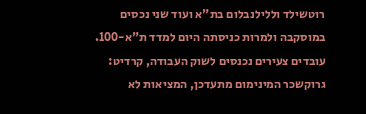רוטשילד וללילנבלום בת"א ועוד שני נכסים במוסקבה ולמרות כניסתה היום למדד ת"א-100.
עובדים צעירים נכנסים לשוק העבודה, קרדיט: גרוקשכר המינימום מתעדכן, המציאות לא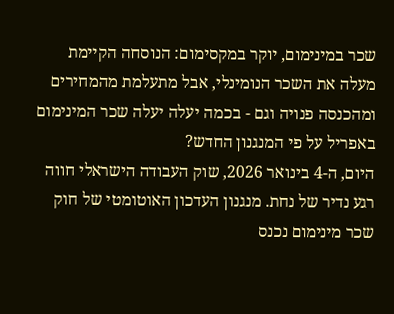שכר במינימום, יוקר במקסימום: הנוסחה הקיימת מעלה את השכר הנומינלי, אבל מתעלמת מהמחירים ומהכנסה פנויה וגם - בכמה יעלה יעלה שכר המינימום באפריל על פי המנגנון החדש?
היום, ה-4 בינואר 2026, שוק העבודה הישראלי חווה רגע נדיר של נחת. מנגנון העדכון האוטומטי של חוק שכר מינימום נכנס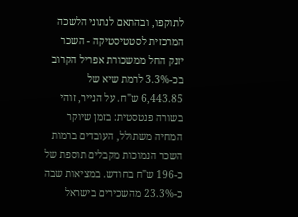לתוקפו, ובהתאם לנתוני הלשכה המרכזית לסטטיסטיקה - השכר יזנק החל ממשכורת אפריל הקרוב בכ-3.3% לרמת שיא של 6,443.85 ש"ח. על הנייר, זוהי בשורה פנטסטית: בזמן שיוקר המחיה משתולל, העובדים ברמות השכר הנמוכות מקבלים תוספת של כ-196 ש"ח בחודש. במציאות שבה כ-23.3% מהשכירים בישראל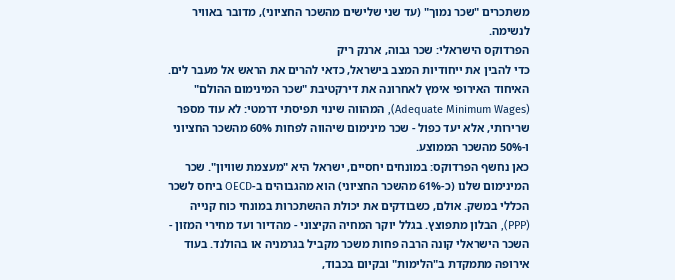משתכרים "שכר נמוך" (עד שני שלישים מהשכר החציוני), מדובר באוויר לנשימה.
הפרדוקס הישראלי: שכר גבוה, ארנק ריק
כדי להבין את ייחודיות המצב בישראל, כדאי להרים את הראש אל מעבר לים. האיחוד האירופי אימץ לאחרונה את דירקטיבת "שכר המינימום ההולם" (Adequate Minimum Wages), המהווה שינוי תפיסתי דרמטי: לא עוד מספר שרירותי, אלא יעד כפול - שכר מינימום שיהווה לפחות 60% מהשכר החציוני ו-50% מהשכר הממוצע.
כאן נחשף הפרדוקס: במונחים יחסיים, ישראל היא "מעצמת שוויון". שכר המינימום שלנו (כ-61% מהשכר החציוני) הוא מהגבוהים ב-OECD ביחס לשכר הכללי במשק. אולם, כשבודקים את יכולת ההשתכרות במונחי כוח קנייה (PPP), הבלון מתפוצץ. בגלל יוקר המחיה הקיצוני - מהדיור ועד מחירי המזון - השכר הישראלי קונה הרבה פחות משכר מקביל בגרמניה או בהולנד. בעוד אירופה מתמקדת ב"הלימות" ובקיום בכבוד,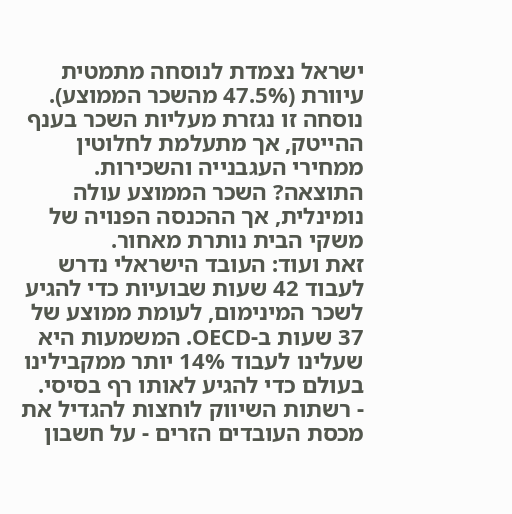ישראל נצמדת לנוסחה מתמטית עיוורת (47.5% מהשכר הממוצע). נוסחה זו נגזרת מעליות השכר בענף ההייטק, אך מתעלמת לחלוטין ממחירי העגבנייה והשכירות. התוצאה? השכר הממוצע עולה נומינלית, אך ההכנסה הפנויה של משקי הבית נותרת מאחור.
זאת ועוד: העובד הישראלי נדרש לעבוד 42 שעות שבועיות כדי להגיע לשכר המינימום, לעומת ממוצע של 37 שעות ב-OECD. המשמעות היא שעלינו לעבוד 14% יותר ממקבילינו בעולם כדי להגיע לאותו רף בסיסי.
- רשתות השיווק לוחצות להגדיל את מכסת העובדים הזרים - על חשבון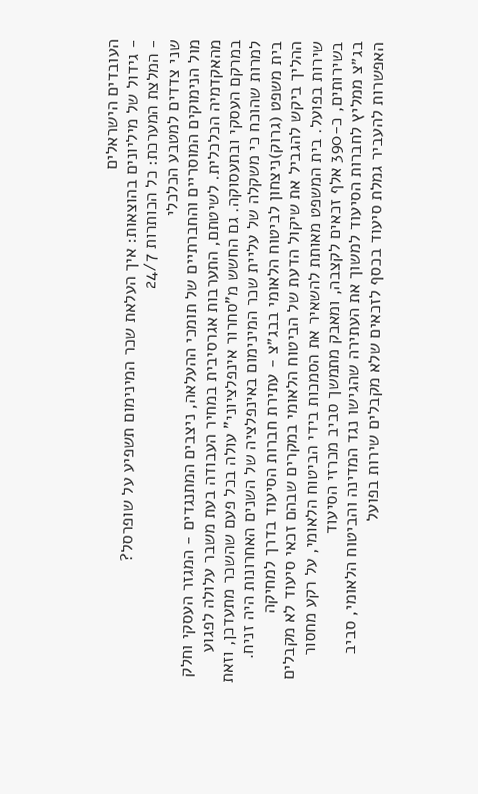העובדים הישראלים
- גידול של מיליונים בהוצאות: איך העלאת שכר המינימום תשפיע על שופרסל?
- המלצת המערכת: כל הכותרות 24/7
שני צדדים למטבע הכלכלי
מול הנימוקים המוסריים והחברתיים של תומכי ההעלאה, ניצבים המתנגדים - המגזר העסקי וחלק מהאקדמיה הכלכלית. לשיטתם, התערבות אגרסיבית במחיר העבודה בעת משבר עלולה לפגוע במרקם העסקי ובתעסוקה. גם החשש מ"סחרור אינפלציוני" עולה בכל פעם שהשכר מתעדכן, וזאת למרות שהוכח כי משקלה של עליית שכר המינימום באינפלציה של השנים האחרונות היה זניח.
בית משפט (גרוק)ניצחון לביטוח הלאומי בבג״צ - עתירת חברות הסיעוד בדרך למחיקה
ההליך ביקש להגביל את שיקול הדעת של הביטוח הלאומי במקרים שבהם זכאי סיעוד לא מקבלים שירות בפועל. בית המשפט מאותת להשאיר את הסמכות בידי הביטוח הלאומי, על רקע מחסור בשירותים, כ-390 אלף זכאים לקצבה, ומאבק מתמשך סביב מכרזי הסיעוד
בג״צ ממליץ לחברות הסיעוד למשוך את העתירה שהגישו נגד המדינה והביטוח הלאומי, סביב האפשרות להעביר גמלת סיעוד בכסף לזכאים שלא מקבלים שירות בפועל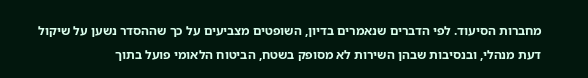מחברות הסיעוד. לפי הדברים שנאמרים בדיון, השופטים מצביעים על כך שההסדר נשען על שיקול דעת מנהלי, ובנסיבות שבהן השירות לא מסופק בשטח, הביטוח הלאומי פועל בתוך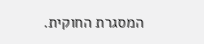המסגרת החוקית.